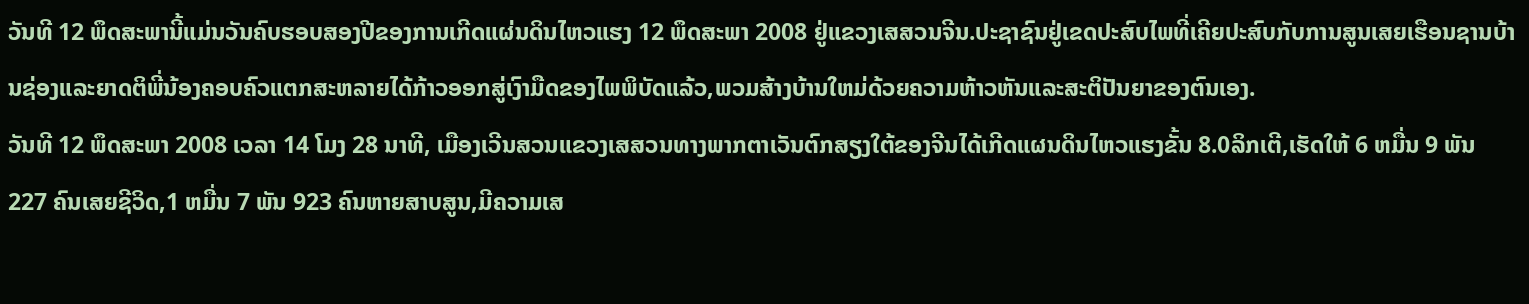ວັນທີ 12 ພຶດສະພານີ້ແມ່ນວັນຄົບຮອບສອງປີຂອງການເກີດແຜ່ນດິນໄຫວແຮງ 12 ພຶດສະພາ 2008 ຢູ່ແຂວງເສສວນຈີນ.ປະຊາຊົນຢູ່ເຂດປະສົບໄພທີ່ເຄີຍປະສົບກັບການສູນເສຍເຮືອນຊານບ້ານຊ່ອງແລະຍາດຕິພີ່ນ້ອງຄອບຄົວແຕກສະຫລາຍໄດ້ກ້າວອອກສູ່ເງົາມືດຂອງໄພພິບັດແລ້ວ,ພວມສ້າງບ້ານໃຫມ່ດ້ວຍຄວາມຫ້າວຫັນແລະສະຕິປັນຍາຂອງຕົນເອງ.
ວັນທີ 12 ພຶດສະພາ 2008 ເວລາ 14 ໂມງ 28 ນາທີ, ເມືອງເວີນສວນແຂວງເສສວນທາງພາກຕາເວັນຕົກສຽງໃຕ້ຂອງຈີນໄດ້ເກີດແຜນດິນໄຫວແຮງຂັ້ນ 8.0ລິກເຕີ,ເຮັດໃຫ້ 6 ຫມື່ນ 9 ພັນ 227 ຄົນເສຍຊີວິດ,1 ຫມື່ນ 7 ພັນ 923 ຄົນຫາຍສາບສູນ,ມີຄວາມເສ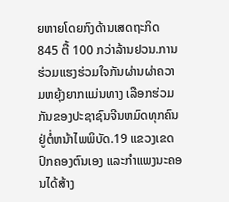ຍຫາຍໂດຍກົງດ້ານເສດຖະກິດ 845 ຕື້ 100 ກວ່າລ້ານຢວນ.ການຮ່ວມແຮງຮ່ວມໃຈກັນຜ່ານຜ່າຄວາມຫຍຸ້ງຍາກແມ່ນທາງ ເລືອກຮ່ວມກັນຂອງປະຊາຊົນຈີນຫມົດທຸກຄົນຢູ່ຕໍ່ຫນ້າໄພພິບັດ.19 ແຂວງເຂດປົກຄອງຕົນເອງ ແລະກຳແພງນະຄອນໄດ້ສ້າງ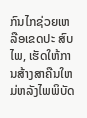ກົນໄກຊ່ວຍເຫລືອເຂດປະ ສົບໄພ, ເຮັດໃຫ້ການສ້າງສາຄືນໃຫມ່ຫລັງໄພພິບັດ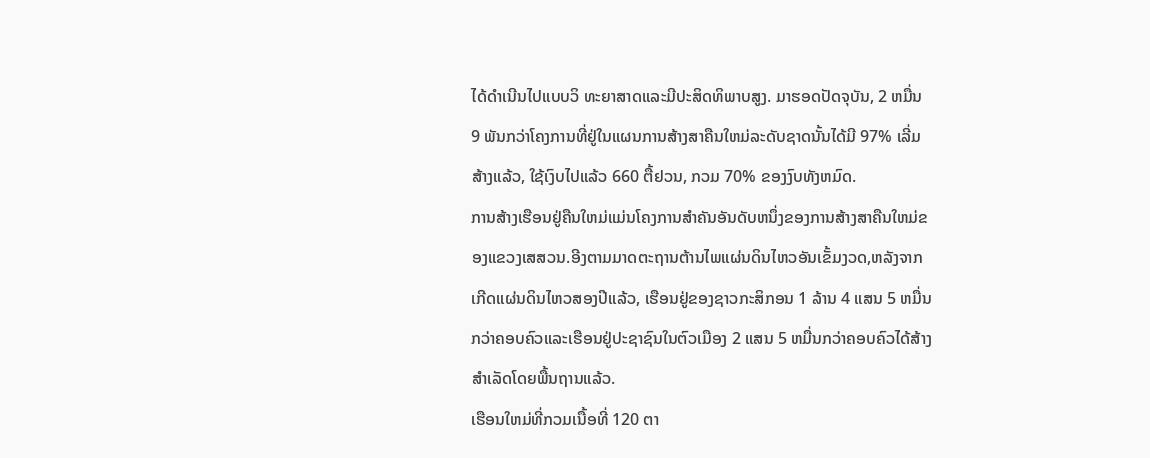ໄດ້ດຳເນີນໄປແບບວິ ທະຍາສາດແລະມີປະສິດທິພາບສູງ. ມາຮອດປັດຈຸບັນ, 2 ຫມື່ນ 9 ພັນກວ່າໂຄງການທີ່ຢູ່ໃນແຜນການສ້າງສາຄືນໃຫມ່ລະດັບຊາດນັ້ນໄດ້ມີ 97% ເລີ່ມ ສ້າງແລ້ວ, ໃຊ້ເງົບໄປແລ້ວ 660 ຕື້ຢວນ, ກວມ 70% ຂອງງົບທັງຫມົດ.
ການສ້າງເຮືອນຢູ່ຄືນໃຫມ່ແມ່ນໂຄງການສຳຄັນອັນດັບຫນຶ່ງຂອງການສ້າງສາຄືນໃຫມ່ຂອງແຂວງເສສວນ.ອີງຕາມມາດຕະຖານຕ້ານໄພແຜ່ນດິນໄຫວອັນເຂັ້ມງວດ,ຫລັງຈາກເກີດແຜ່ນດິນໄຫວສອງປີແລ້ວ, ເຮືອນຢູ່ຂອງຊາວກະສິກອນ 1 ລ້ານ 4 ແສນ 5 ຫມື່ນກວ່າຄອບຄົວແລະເຮືອນຢູ່ປະຊາຊົນໃນຕົວເມືອງ 2 ແສນ 5 ຫມື່ນກວ່າຄອບຄົວໄດ້ສ້າງສຳເລັດໂດຍພື້ນຖານແລ້ວ.
ເຮືອນໃຫມ່ທີ່ກວມເນື້ອທີ່ 120 ຕາ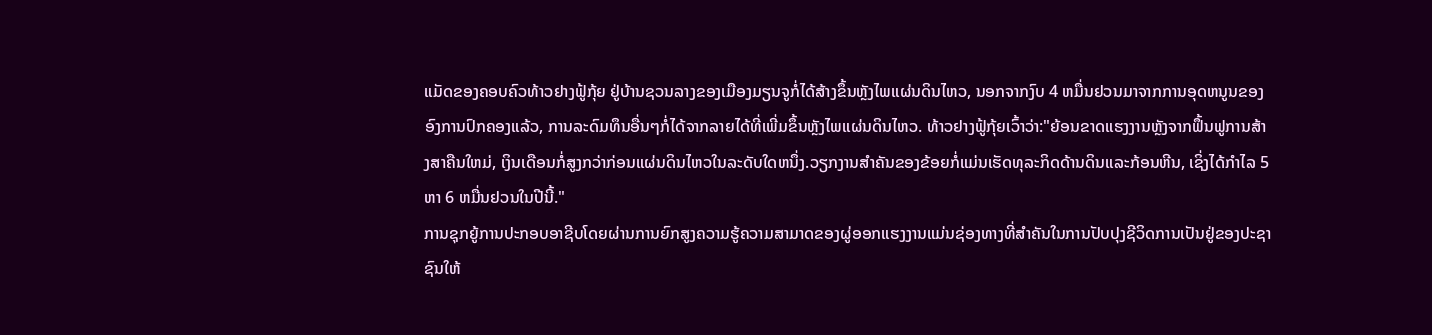ແມັດຂອງຄອບຄົວທ້າວຢາງຟູ້ກຸ້ຍ ຢູ່ບ້ານຊວນລາງຂອງເມືອງມຽນຈູກໍ່ໄດ້ສ້າງຂຶ້ນຫຼັງໄພແຜ່ນດິນໄຫວ, ນອກຈາກງົບ 4 ຫມື່ນຢວນມາຈາກການອຸດຫນູນຂອງອົງການປົກຄອງແລ້ວ, ການລະດົມທຶນອື່ນໆກໍ່ໄດ້ຈາກລາຍໄດ້ທີ່ເພີ່ມຂຶ້ນຫຼັງໄພແຜ່ນດິນໄຫວ. ທ້າວຢາງຟູ້ກຸ້ຍເວົ້າວ່າ:"ຍ້ອນຂາດແຮງງານຫຼັງຈາກຟຶ້ນຟູການສ້າງສາຄືນໃຫມ່, ເງິນເດືອນກໍ່ສູງກວ່າກ່ອນແຜ່ນດິນໄຫວໃນລະດັບໃດຫນຶ່ງ.ວຽກງານສຳຄັນຂອງຂ້ອຍກໍ່ແມ່ນເຮັດທຸລະກິດດ້ານດິນແລະກ້ອນຫີນ, ເຊິ່ງໄດ້ກຳໄລ 5 ຫາ 6 ຫມື່ນຢວນໃນປີນີ້."
ການຊຸກຍູ້ການປະກອບອາຊີບໂດຍຜ່ານການຍົກສູງຄວາມຮູ້ຄວາມສາມາດຂອງຜູ່ອອກແຮງງານແມ່ນຊ່ອງທາງທີ່ສຳຄັນໃນການປັບປຸງຊີວິດການເປັນຢູ່ຂອງປະຊາຊົນໃຫ້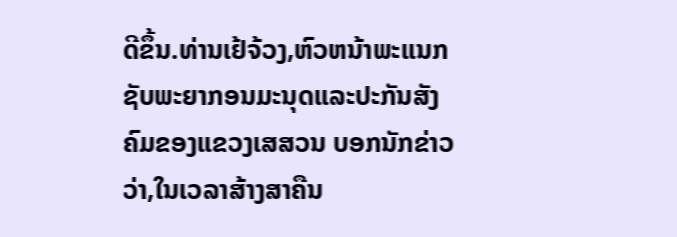ດີຂຶ້ນ.ທ່ານເຢ້ຈ້ວງ,ຫົວຫນ້າພະແນກ ຊັບພະຍາກອນມະນຸດແລະປະກັນສັງຄົມຂອງແຂວງເສສວນ ບອກນັກຂ່າວວ່າ,ໃນເວລາສ້າງສາຄືນ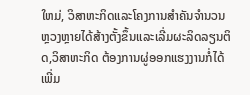ໃຫມ່, ວິສາຫະກິດແລະໂຄງການສຳຄັນຈຳນວນຫຼວງຫຼາຍໄດ້ສ້າງຕັ້ງຂຶ້ນແລະເລີ່ມຜະລິດລຽນຕິດ,ວິສາຫະກິດ ຕ້ອງການຜູ່ອອກແຮງງານກໍ່ໄດ້ເພີ່ມ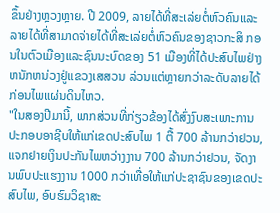ຂຶ້ນຢ່າງຫຼວງຫຼາຍ. ປີ 2009, ລາຍໄດ້ທີ່ສະເລ່ຍຕໍ່ຫົວຄົນແລະ ລາຍໄດ້ທີ່ສາມາດຈ່າຍໄດ້ທີ່ສະເລ່ຍຕໍ່ຫົວຄົນຂອງຊາວກະສິ ກອນໃນຕົວເມືອງແລະຊົນນະບົດຂອງ 51 ເມືອງທີ່ໄດ້ປະສົບໄພຢ່າງຫນັກຫນ່ວງຢູ່ແຂວງເສສວນ ລ່ວນແຕ່ຫຼາຍກວ່າລະດັບລາຍໄດ້ກ່ອນໄພແຜ່ນດິນໄຫວ.
"ໃນສອງປີມານີ້, ພາກສ່ວນທີ່ກ່ຽວຂ້ອງໄດ້ສົ່ງງົບສະເພາະການປະກອບອາຊີບໃຫ້ແກ່ເຂດປະສົບໄພ 1 ຕື້ 700 ລ້ານກວ່າຢວນ, ແຈກຢາຍເງິນປະກັນໄພຫວ່າງງານ 700 ລ້ານກວ່າຢວນ, ຈັດງານພົບປະແຮງງານ 1000 ກວ່າເທື່ອໃຫ້ແກ່ປະຊາຊົນຂອງເຂດປະສົບໄພ, ອົບຮົມວິຊາສະ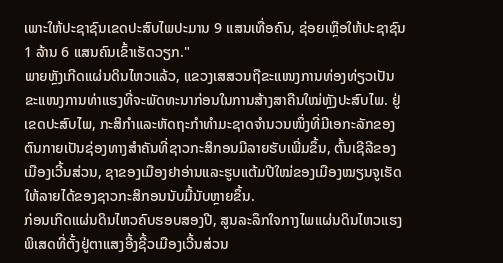ເພາະໃຫ້ປະຊາຊົນເຂດປະສົບໄພປະມານ 9 ແສນເທື່ອຄົນ, ຊ່ອຍເຫຼືອໃຫ້ປະຊາຊົນ 1 ລ້ານ 6 ແສນຄົນເຂົ້າເຮັດວຽກ."
ພາຍຫຼັງເກີດແຜ່ນດິນໄຫວແລ້ວ, ແຂວງເສສວນຖືຂະແໜງການທ່ອງທ່ຽວເປັນຂະແໜງການທ່າແຮງທີ່ຈະພັດທະນາກ່ອນໃນການສ້າງສາຄືນໃໝ່ຫຼັງປະສົບໄພ. ຢູ່ເຂດປະສົບໄພ, ກະສິກຳແລະຫັດຖະກຳທຳມະຊາດຈຳນວນໜຶ່ງທີ່ມີເອກະລັກຂອງຕົນກາຍເປັນຊ່ອງທາງສຳຄັນທີ່ຊາວກະສິກອນມີລາຍຮັບເພີ່ມຂຶ້ນ, ຕົ້ນເຊີລີຂອງເມືອງເວີ້ນສ່ວນ, ຊາຂອງເມືອງຢາອ່ານແລະຮູບແຕ້ມປີໃໝ່ຂອງເມືອງໝຽນຈູເຮັດໃຫ້ລາຍໄດ້ຂອງຊາວກະສິກອນນັບມື້ນັບຫຼາຍຂຶ້ນ.
ກ່ອນເກີດແຜ່ນດິນໄຫວຄົບຮອບສອງປີ, ສູນລະລຶກໃຈກາງໄພແຜ່ນດິນໄຫວແຮງພິເສດທີ່ຕັ້ງຢູ່ຕາແສງອີ້ງຊີ້ວເມືອງເວີ້ນສ່ວນ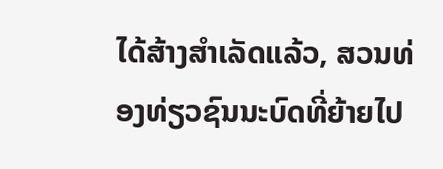ໄດ້ສ້າງສຳເລັດແລ້ວ, ສວນທ່ອງທ່ຽວຊົນນະບົດທີ່ຍ້າຍໄປ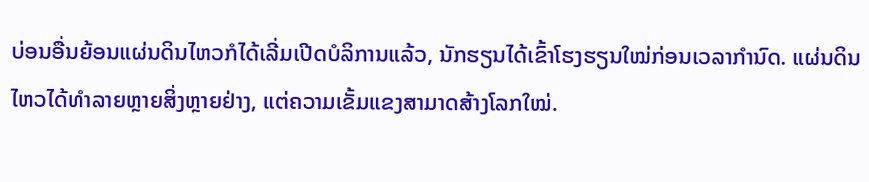ບ່ອນອື່ນຍ້ອນແຜ່ນດິນໄຫວກໍໄດ້ເລີ່ມເປີດບໍລິການແລ້ວ, ນັກຮຽນໄດ້ເຂົ້າໂຮງຮຽນໃໝ່ກ່ອນເວລາກຳນົດ. ແຜ່ນດິນໄຫວໄດ້ທຳລາຍຫຼາຍສິ່ງຫຼາຍຢ່າງ, ແຕ່ຄວາມເຂັ້ມແຂງສາມາດສ້າງໂລກໃໝ່.